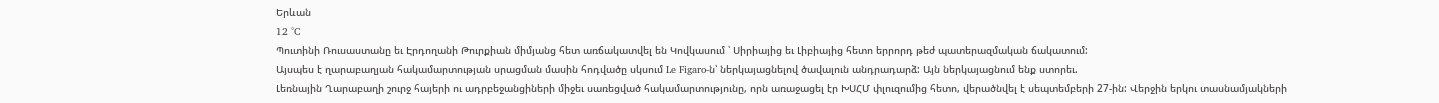Երևան
12 °C
Պուտինի Ռուսաստանը եւ Էրդողանի Թուրքիան միմյանց հետ առճակատվել են Կովկասում ՝ Սիրիայից եւ Լիբիայից հետո երրորդ թեժ պատերազմական ճակատում:
Այսպես է ղարաբաղյան հակամարտության սրացման մասին հոդվածը սկսում Le Figaro-ն՝ ներկայացնելով ծավալուն անդրադարձ: Այն ներկայացնում ենք ստորեւ.
Լեռնային Ղարաբաղի շուրջ հայերի ու ադրբեջանցիների միջեւ սառեցված հակամարտությունը, որն առաջացել էր ԽՍՀՄ փլուզումից հետո, վերածնվել է սեպտեմբերի 27-ին: Վերջին երկու տասնամյակների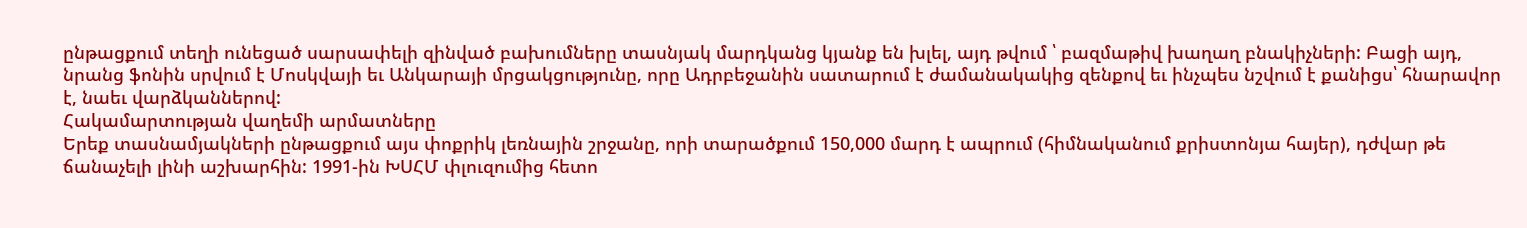ընթացքում տեղի ունեցած սարսափելի զինված բախումները տասնյակ մարդկանց կյանք են խլել, այդ թվում ՝ բազմաթիվ խաղաղ բնակիչների: Բացի այդ, նրանց ֆոնին սրվում է Մոսկվայի եւ Անկարայի մրցակցությունը, որը Ադրբեջանին սատարում է ժամանակակից զենքով եւ ինչպես նշվում է քանիցս՝ հնարավոր է, նաեւ վարձկաններով:
Հակամարտության վաղեմի արմատները
Երեք տասնամյակների ընթացքում այս փոքրիկ լեռնային շրջանը, որի տարածքում 150,000 մարդ է ապրում (հիմնականում քրիստոնյա հայեր), դժվար թե ճանաչելի լինի աշխարհին: 1991-ին ԽՍՀՄ փլուզումից հետո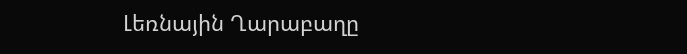Լեռնային Ղարաբաղը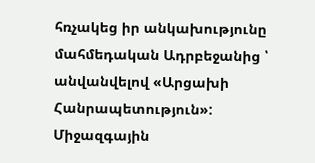հռչակեց իր անկախությունը մահմեդական Ադրբեջանից ՝ անվանվելով «Արցախի Հանրապետություն»: Միջազգային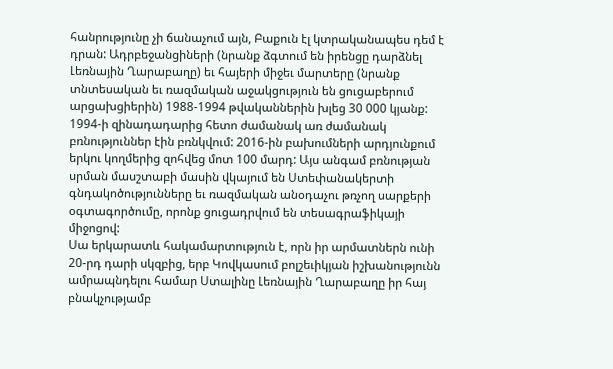հանրությունը չի ճանաչում այն, Բաքուն էլ կտրականապես դեմ է դրան: Ադրբեջանցիների (նրանք ձգտում են իրենցը դարձնել Լեռնային Ղարաբաղը) եւ հայերի միջեւ մարտերը (նրանք տնտեսական եւ ռազմական աջակցություն են ցուցաբերում արցախցիերին) 1988-1994 թվականներին խլեց 30 000 կյանք: 1994-ի զինադադարից հետո ժամանակ առ ժամանակ բռնություններ էին բռնկվում: 2016-ին բախումների արդյունքում երկու կողմերից զոհվեց մոտ 100 մարդ: Այս անգամ բռնության սրման մասշտաբի մասին վկայում են Ստեփանակերտի գնդակոծությունները եւ ռազմական անօդաչու թռչող սարքերի օգտագործումը, որոնք ցուցադրվում են տեսագրաֆիկայի միջոցով:
Սա երկարատև հակամարտություն է, որն իր արմատներն ունի 20-րդ դարի սկզբից, երբ Կովկասում բոլշեւիկյան իշխանությունն ամրապնդելու համար Ստալինը Լեռնային Ղարաբաղը իր հայ բնակչությամբ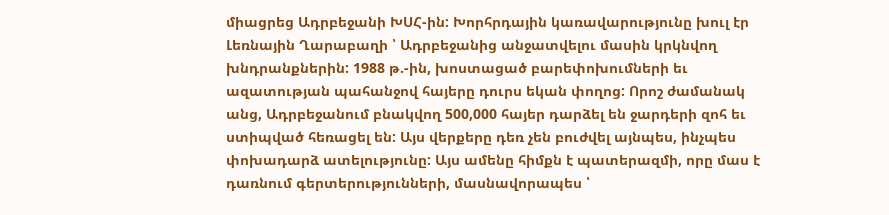միացրեց Ադրբեջանի ԽՍՀ-ին: Խորհրդային կառավարությունը խուլ էր Լեռնային Ղարաբաղի ՝ Ադրբեջանից անջատվելու մասին կրկնվող խնդրանքներին: 1988 թ.-ին, խոստացած բարեփոխումների եւ ազատության պահանջով հայերը դուրս եկան փողոց: Որոշ ժամանակ անց, Ադրբեջանում բնակվող 500,000 հայեր դարձել են ջարդերի զոհ եւ ստիպված հեռացել են: Այս վերքերը դեռ չեն բուժվել այնպես, ինչպես փոխադարձ ատելությունը: Այս ամենը հիմքն է պատերազմի, որը մաս է դառնում գերտերությունների, մասնավորապես ՝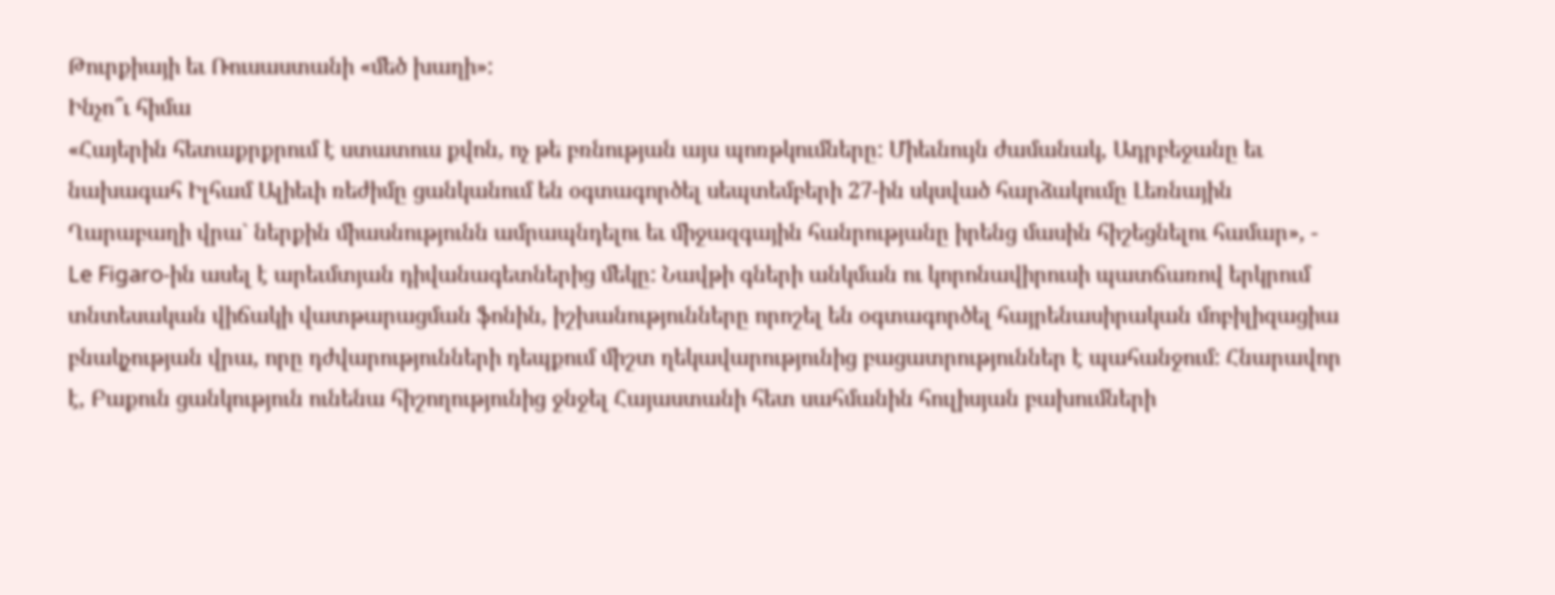Թուրքիայի եւ Ռուսաստանի «մեծ խաղի»:
Ինչո՞ւ հիմա
«Հայերին հետաքրքրում է ստատուս քվոն, ոչ թե բռնության այս պոռթկումները: Միեւնույն ժամանակ, Ադրբեջանը եւ նախագահ Իլհամ Ալիեւի ռեժիմը ցանկանում են օգտագործել սեպտեմբերի 27-ին սկսված հարձակումը Լեռնային Ղարաբաղի վրա` ներքին միասնությունն ամրապնդելու եւ միջազգային հանրությանը իրենց մասին հիշեցնելու համար», - Le Figaro-ին ասել է արեւմտյան դիվանագետներից մեկը: Նավթի գների անկման ու կորոնավիրուսի պատճառով երկրում տնտեսական վիճակի վատթարացման ֆոնին, իշխանությունները որոշել են օգտագործել հայրենասիրական մոբիլիզացիա բնակչության վրա, որը դժվարությունների դեպքում միշտ ղեկավարությունից բացատրություններ է պահանջում: Հնարավոր է, Բաքուն ցանկություն ունենա հիշողությունից ջնջել Հայաստանի հետ սահմանին հուլիսյան բախումների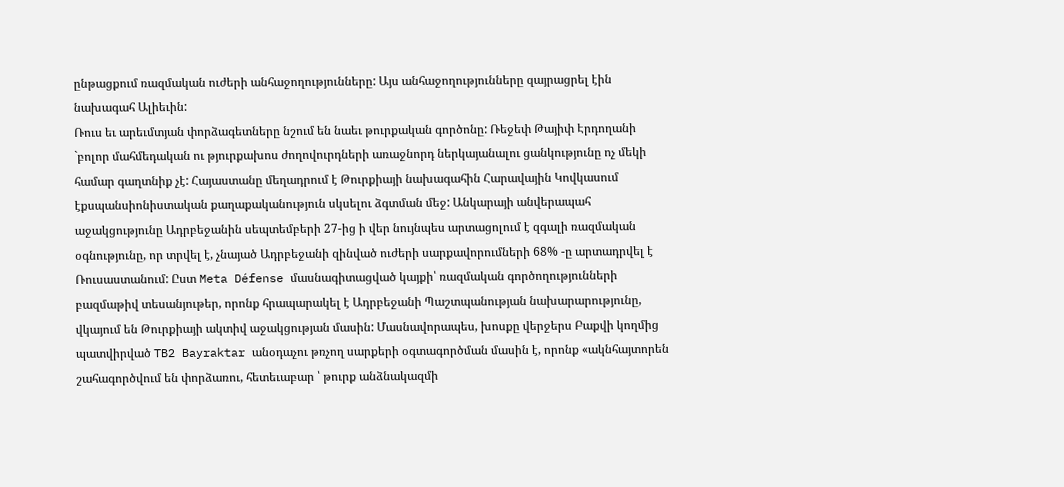ընթացքում ռազմական ուժերի անհաջողությունները: Այս անհաջողությունները զայրացրել էին նախագահ Ալիեւին:
Ռուս եւ արեւմտյան փորձագետները նշում են նաեւ թուրքական գործոնը: Ռեջեփ Թայիփ Էրդողանի `բոլոր մահմեդական ու թյուրքախոս ժողովուրդների առաջնորդ ներկայանալու ցանկությունը ոչ մեկի համար գաղտնիք չէ: Հայաստանը մեղադրում է Թուրքիայի նախագահին Հարավային Կովկասում էքսպանսիոնիստական քաղաքականություն սկսելու ձգտման մեջ: Անկարայի անվերապահ աջակցությունը Ադրբեջանին սեպտեմբերի 27-ից ի վեր նույնպես արտացոլում է զգալի ռազմական օգնությունը, որ տրվել է, չնայած Ադրբեջանի զինված ուժերի սարքավորումների 68% -ը արտադրվել է Ռուսաստանում: Ըստ Meta Défense մասնագիտացված կայքի՝ ռազմական գործողությունների բազմաթիվ տեսանյութեր, որոնք հրապարակել է Ադրբեջանի Պաշտպանության նախարարությունը, վկայում են Թուրքիայի ակտիվ աջակցության մասին: Մասնավորապես, խոսքը վերջերս Բաքվի կողմից պատվիրված TB2 Bayraktar անօդաչու թռչող սարքերի օգտագործման մասին է, որոնք «ակնհայտորեն շահագործվում են փորձառու, հետեւաբար ՝ թուրք անձնակազմի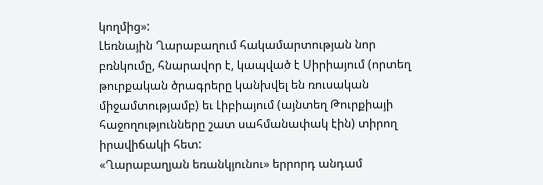կողմից»:
Լեռնային Ղարաբաղում հակամարտության նոր բռնկումը, հնարավոր է, կապված է Սիրիայում (որտեղ թուրքական ծրագրերը կանխվել են ռուսական միջամտությամբ) եւ Լիբիայում (այնտեղ Թուրքիայի հաջողությունները շատ սահմանափակ էին) տիրող իրավիճակի հետ:
«Ղարաբաղյան եռանկյունու» երրորդ անդամ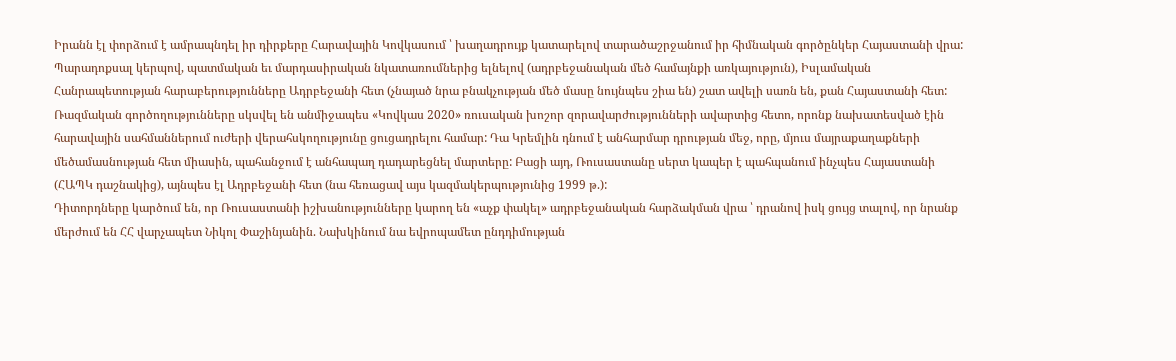Իրանն էլ փորձում է ամրապնդել իր դիրքերը Հարավային Կովկասում ՝ խաղադրույք կատարելով տարածաշրջանում իր հիմնական գործընկեր Հայաստանի վրա: Պարադոքսալ կերպով, պատմական եւ մարդասիրական նկատառումներից ելնելով (ադրբեջանական մեծ համայնքի առկայություն), Իսլամական Հանրապետության հարաբերությունները Ադրբեջանի հետ (չնայած նրա բնակչության մեծ մասը նույնպես շիա են) շատ ավելի սառն են, քան Հայաստանի հետ:
Ռազմական գործողությունները սկսվել են անմիջապես «Կովկաս 2020» ռուսական խոշոր զորավարժությունների ավարտից հետո, որոնք նախատեսված էին հարավային սահմաններում ուժերի վերահսկողությունը ցուցադրելու համար: Դա Կրեմլին դնում է անհարմար դրության մեջ, որը, մյուս մայրաքաղաքների մեծամասնության հետ միասին, պահանջում է անհապաղ դադարեցնել մարտերը: Բացի այդ, Ռուսաստանը սերտ կապեր է պահպանում ինչպես Հայաստանի (ՀԱՊԿ դաշնակից), այնպես էլ Ադրբեջանի հետ (նա հեռացավ այս կազմակերպությունից 1999 թ.):
Դիտորդները կարծում են, որ Ռուսաստանի իշխանությունները կարող են «աչք փակել» ադրբեջանական հարձակման վրա ՝ դրանով իսկ ցույց տալով, որ նրանք մերժում են ՀՀ վարչապետ Նիկոլ Փաշինյանին. Նախկինում նա եվրոպամետ ընդդիմության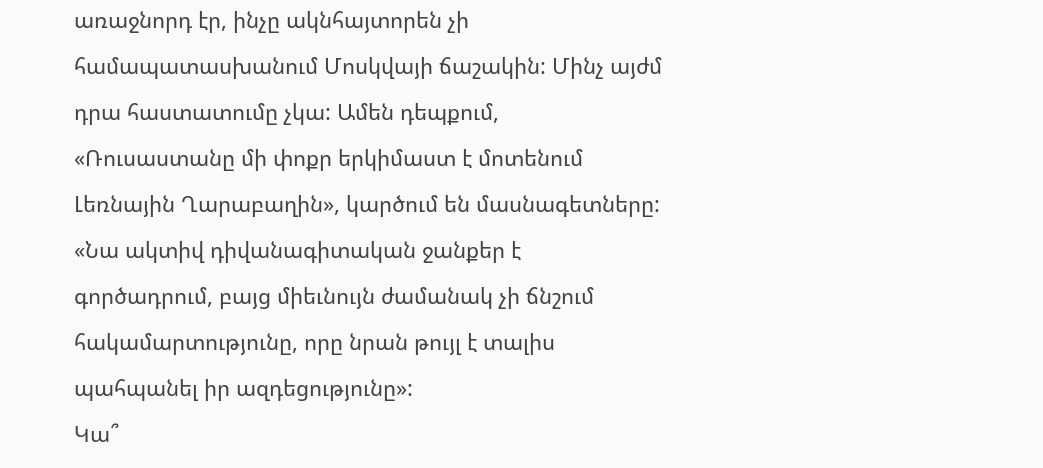առաջնորդ էր, ինչը ակնհայտորեն չի համապատասխանում Մոսկվայի ճաշակին: Մինչ այժմ դրա հաստատումը չկա: Ամեն դեպքում, «Ռուսաստանը մի փոքր երկիմաստ է մոտենում Լեռնային Ղարաբաղին», կարծում են մասնագետները: «Նա ակտիվ դիվանագիտական ջանքեր է գործադրում, բայց միեւնույն ժամանակ չի ճնշում հակամարտությունը, որը նրան թույլ է տալիս պահպանել իր ազդեցությունը»:
Կա՞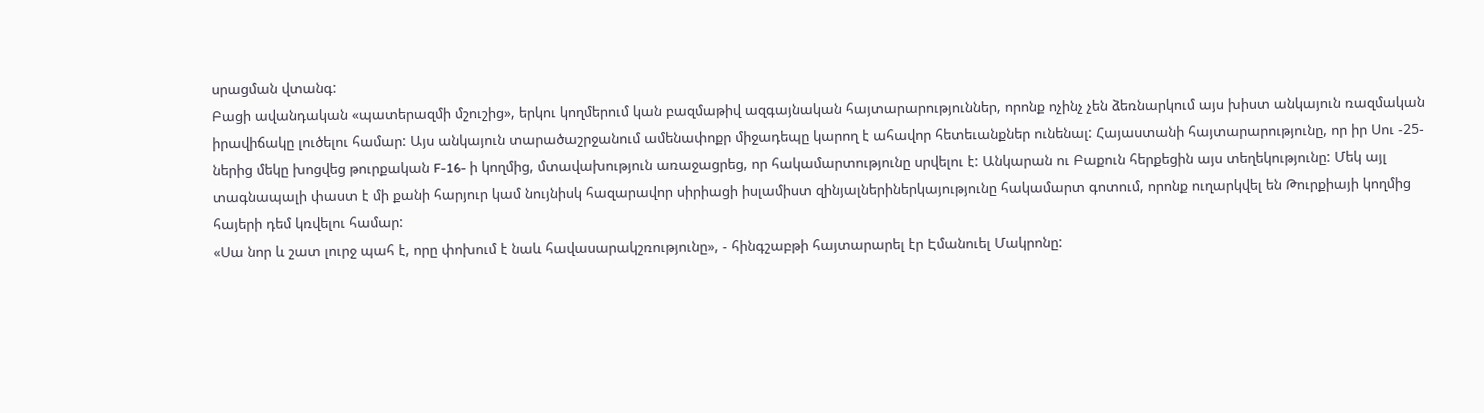սրացման վտանգ:
Բացի ավանդական «պատերազմի մշուշից», երկու կողմերում կան բազմաթիվ ազգայնական հայտարարություններ, որոնք ոչինչ չեն ձեռնարկում այս խիստ անկայուն ռազմական իրավիճակը լուծելու համար: Այս անկայուն տարածաշրջանում ամենափոքր միջադեպը կարող է ահավոր հետեւանքներ ունենալ: Հայաստանի հայտարարությունը, որ իր Սու -25-ներից մեկը խոցվեց թուրքական F-16- ի կողմից, մտավախություն առաջացրեց, որ հակամարտությունը սրվելու է: Անկարան ու Բաքուն հերքեցին այս տեղեկությունը: Մեկ այլ տագնապալի փաստ է մի քանի հարյուր կամ նույնիսկ հազարավոր սիրիացի իսլամիստ զինյալներիներկայությունը հակամարտ գոտում, որոնք ուղարկվել են Թուրքիայի կողմից հայերի դեմ կռվելու համար:
«Սա նոր և շատ լուրջ պահ է, որը փոխում է նաև հավասարակշռությունը», - հինգշաբթի հայտարարել էր Էմանուել Մակրոնը: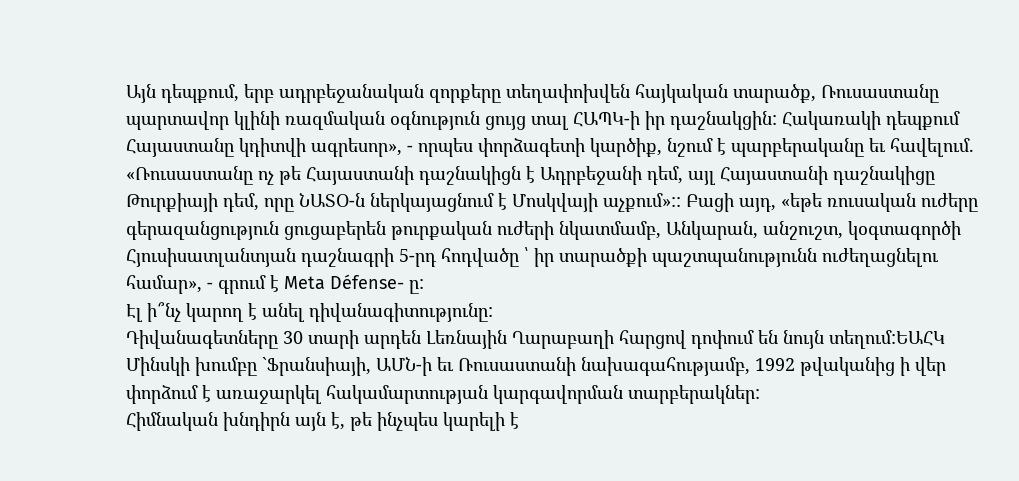Այն դեպքում, երբ ադրբեջանական զորքերը տեղափոխվեն հայկական տարածք, Ռուսաստանը պարտավոր կլինի ռազմական օգնություն ցույց տալ ՀԱՊԿ-ի իր դաշնակցին: Հակառակի դեպքում Հայաստանը կդիտվի ագրեսոր», - որպես փորձագետի կարծիք, նշում է պարբերականը եւ հավելում.
«Ռուսաստանը ոչ թե Հայաստանի դաշնակիցն է Ադրբեջանի դեմ, այլ Հայաստանի դաշնակիցը Թուրքիայի դեմ, որը ՆԱՏՕ-ն ներկայացնում է Մոսկվայի աչքում»:: Բացի այդ, «եթե ռուսական ուժերը գերազանցություն ցուցաբերեն թուրքական ուժերի նկատմամբ, Անկարան, անշուշտ, կօգտագործի Հյուսիսատլանտյան դաշնագրի 5-րդ հոդվածը ՝ իր տարածքի պաշտպանությունն ուժեղացնելու համար», - գրում է Meta Défense- ը:
Էլ ի՞նչ կարող է անել դիվանագիտությունը:
Դիվանագետները 30 տարի արդեն Լեռնային Ղարաբաղի հարցով դոփում են նույն տեղում:ԵԱՀԿ Մինսկի խումբը `Ֆրանսիայի, ԱՄՆ-ի եւ Ռուսաստանի նախագահությամբ, 1992 թվականից ի վեր փորձում է առաջարկել հակամարտության կարգավորման տարբերակներ:
Հիմնական խնդիրն այն է, թե ինչպես կարելի է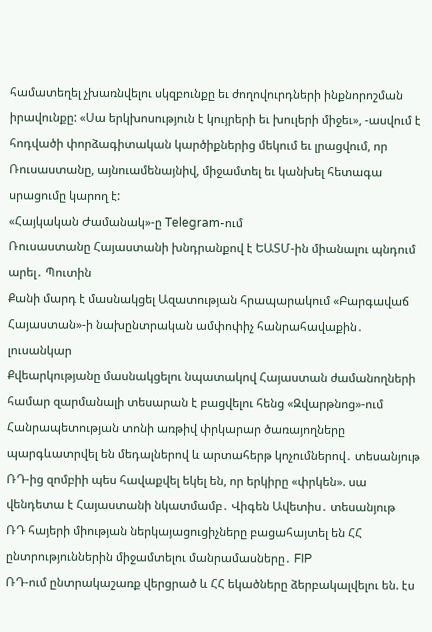համատեղել չխառնվելու սկզբունքը եւ ժողովուրդների ինքնորոշման իրավունքը: «Սա երկխոսություն է կույրերի եւ խուլերի միջեւ», -ասվում է հոդվածի փորձագիտական կարծիքներից մեկում եւ լրացվում, որ Ռուսաստանը, այնուամենայնիվ, միջամտել եւ կանխել հետագա սրացումը կարող է:
«Հայկական Ժամանակ»-ը Telegram-ում
Ռուսաստանը Հայաստանի խնդրանքով է ԵԱՏՄ-ին միանալու պնդում արել․ Պուտին
Քանի մարդ է մասնակցել Ազատության հրապարակում «Բարգավաճ Հայաստան»-ի նախընտրական ամփոփիչ հանրահավաքին․ լուսանկար
Քվեարկությանը մասնակցելու նպատակով Հայաստան ժամանողների համար զարմանալի տեսարան է բացվելու հենց «Զվարթնոց»-ում
Հանրապետության տոնի առթիվ փրկարար ծառայողները պարգևատրվել են մեդալներով և արտահերթ կոչումներով․ տեսանյութ
ՌԴ-ից զոմբիի պես հավաքվել եկել են, որ երկիրը «փրկեն». սա վենդետա է Հայաստանի նկատմամբ․ Վիգեն Ավետիս․ տեսանյութ
ՌԴ հայերի միության ներկայացուցիչները բացահայտել են ՀՀ ընտրություններին միջամտելու մանրամասները․ FIP
ՌԴ-ում ընտրակաշառք վերցրած և ՀՀ եկածները ձերբակալվելու են. էս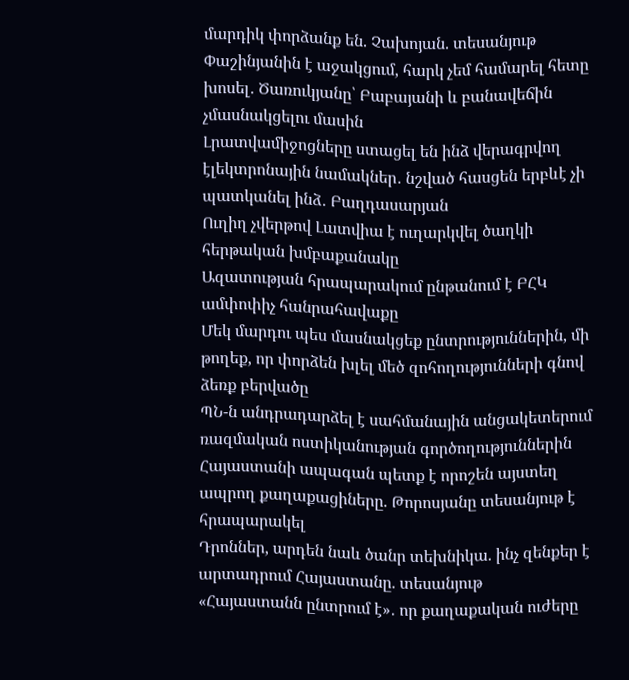մարդիկ փորձանք են. Չախոյան. տեսանյութ
Փաշինյանին է աջակցում, հարկ չեմ համարել հետը խոսել․ Ծառուկյանը՝ Բաբայանի և բանավեճին չմասնակցելու մասին
Լրատվամիջոցները ստացել են ինձ վերագրվող էլեկտրոնային նամակներ․ նշված հասցեն երբևէ չի պատկանել ինձ․ Բաղդասարյան
Ուղիղ չվերթով Լատվիա է ուղարկվել ծաղկի հերթական խմբաքանակը
Ազատության հրապարակում ընթանում է ԲՀԿ ամփոփիչ հանրահավաքը
Մեկ մարդու պես մասնակցեք ընտրություններին, մի թողեք, որ փորձեն խլել մեծ զոհողությունների գնով ձեռք բերվածը
ՊՆ-ն անդրադարձել է սահմանային անցակետերում ռազմական ոստիկանության գործողություններին
Հայաստանի ապագան պետք է որոշեն այստեղ ապրող քաղաքացիները. Թորոսյանը տեսանյութ է հրապարակել
Դրոններ, արդեն նաև ծանր տեխնիկա. ինչ զենքեր է արտադրում Հայաստանը. տեսանյութ
«Հայաստանն ընտրում է»․ որ քաղաքական ուժերը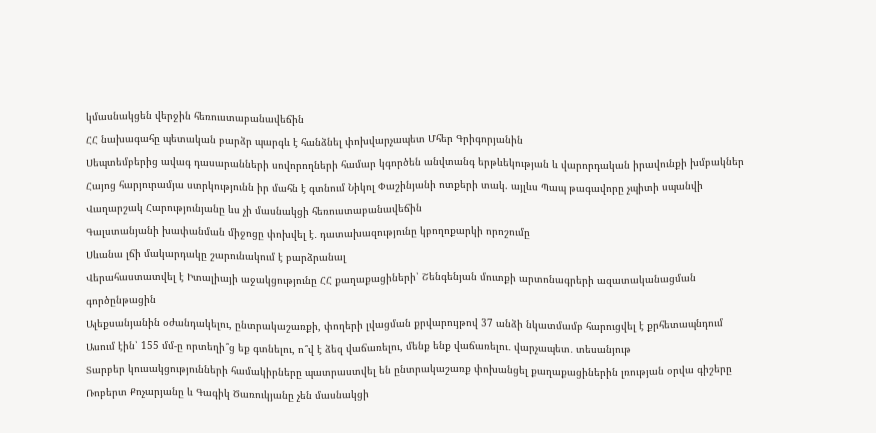կմասնակցեն վերջին հեռուստաբանավեճին
ՀՀ նախագահը պետական բարձր պարգև է հանձնել փոխվարչապետ Մհեր Գրիգորյանին
Սեպտեմբերից ավագ դասարանների սովորողների համար կգործեն անվտանգ երթևեկության և վարորդական իրավունքի խմբակներ
Հայոց հարյուրամյա ստրկությունն իր մահն է գտնում Նիկոլ Փաշինյանի ոտքերի տակ. այլևս Պապ թագավորը չպիտի սպանվի
Վաղարշակ Հարությունյանը ևս չի մասնակցի հեռուստաբանավեճին
Գալստանյանի խափանման միջոցը փոխվել է․ դատախազությունը կբողոքարկի որոշումը
Սևանա լճի մակարդակը շարունակում է բարձրանալ
Վերահաստատվել է Իտալիայի աջակցությունը ՀՀ քաղաքացիների՝ Շենգենյան մուտքի արտոնագրերի ազատականացման գործընթացին
Ալեքսանյանին օժանդակելու, ընտրակաշառքի, փողերի լվացման քրվարույթով 37 անձի նկատմամբ հարուցվել է քրհետապնդում
Ասում էին՝ 155 մմ-ը որտեղի՞ց եք գտնելու, ո՞վ է ձեզ վաճառելու, մենք ենք վաճառելու․ վարչապետ․ տեսանյութ
Տարբեր կուսակցությունների համակիրները պատրաստվել են ընտրակաշառք փոխանցել քաղաքացիներին լռության օրվա գիշերը
Ռոբերտ Քոչարյանը և Գագիկ Ծառուկյանը չեն մասնակցի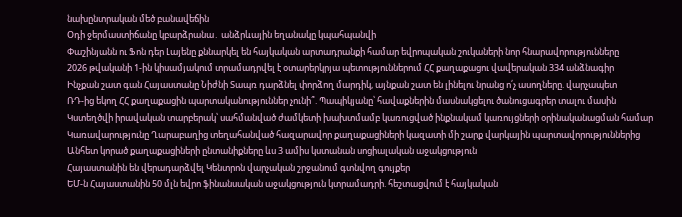նախընտրական մեծ բանավեճին
Օդի ջերմաստիճանը կբարձրանա․ անձրևային եղանակը կպահպանվի
Փաշինյանն ու Ֆոն դեր Լայենը քննարկել են հայկական արտադրանքի համար եվրոպական շուկաների նոր հնարավորությունները
2026 թվականի 1-ին կիսամյակում տրամադրվել է օտարերկրյա պետություններում ՀՀ քաղաքացու վավերական 334 անձնագիր
Ինչքան շատ գան Հայաստանը Նիժնի Տապռ դարձնել փորձող մարդիկ, այնքան շատ են լինելու նրանց ո՛չ ասողները. վարչապետ
ՌԴ-ից եկող ՀՀ քաղաքացին պարտականություններ չունի՞. Պապիկյանը՝ հավաքներին մասնակցելու ծանուցագրեր տալու մասին
Կստեղծվի իրավական տարբերակ՝ սահմանված ժամկետի խախտմամբ կառուցված ինքնակամ կառույցների օրինականացման համար
Կառավարությունը Ղարաբաղից տեղահանված հազարավոր քաղաքացիների կազատի մի շարք վարկային պարտավորություններից
Անհետ կորած քաղաքացիների ընտանիքները ևս 3 ամիս կստանան սոցիալական աջակցություն
Հայաստանին են վերադարձվել Կենտրոն վարչական շրջանում գտնվող գույքեր
ԵՄ-ն Հայաստանին 50 մլն եվրո ֆինանսական աջակցություն կտրամադրի. հեշտացվում է հայկական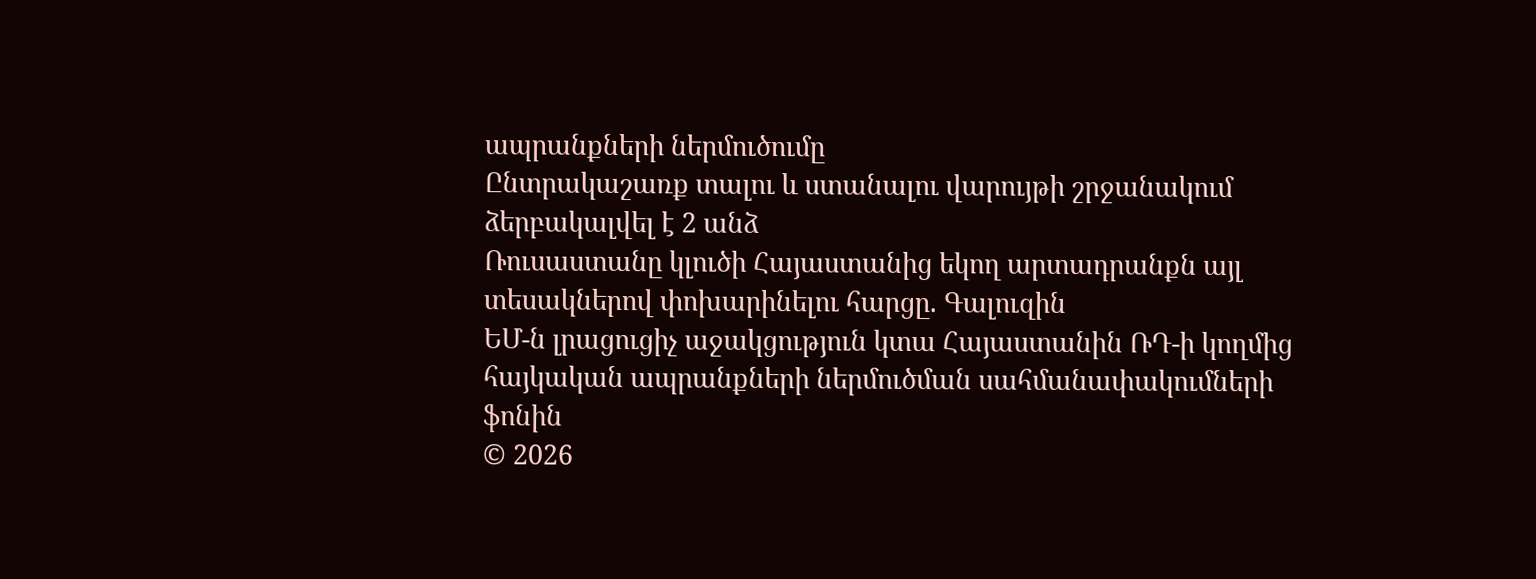ապրանքների ներմուծումը
Ընտրակաշառք տալու և ստանալու վարույթի շրջանակում ձերբակալվել է 2 անձ
Ռուսաստանը կլուծի Հայաստանից եկող արտադրանքն այլ տեսակներով փոխարինելու հարցը. Գալուզին
ԵՄ-ն լրացուցիչ աջակցություն կտա Հայաստանին ՌԴ-ի կողմից հայկական ապրանքների ներմուծման սահմանափակումների ֆոնին
© 2026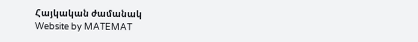Հայկական ժամանակ
Website by MATEMAT